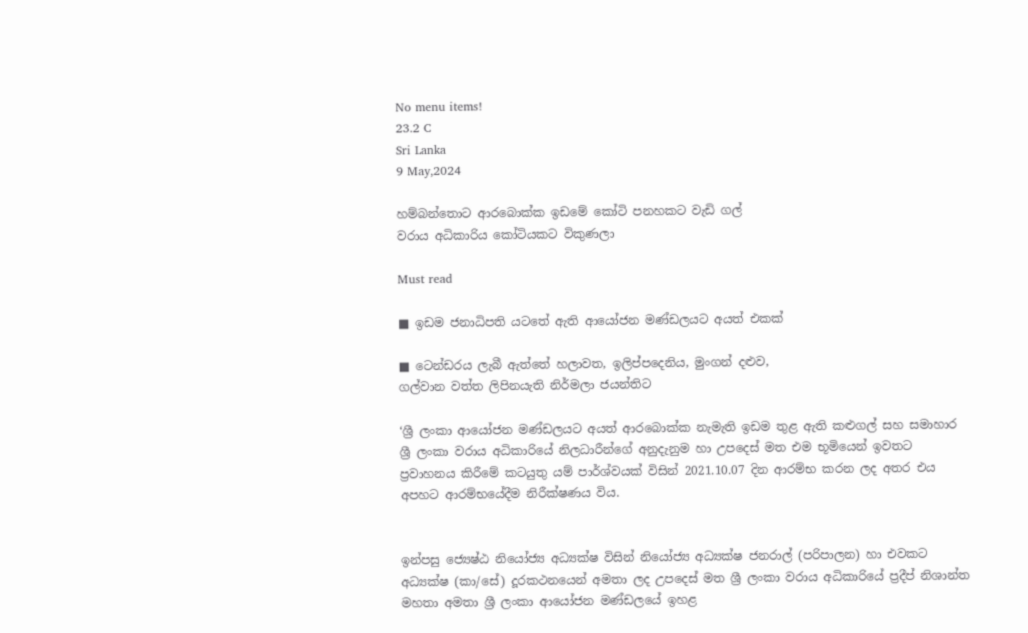No menu items!
23.2 C
Sri Lanka
9 May,2024

හම්බන්තොට ආරබොක්ක ඉඩමේ කෝටි පනහකට වැඩි ගල්
වරාය අධිකාරිය කෝටියකට විකුණලා

Must read

■ ඉඩම ජනාධිපති යටතේ ඇති ආයෝජන මණ්ඩලයට අයත් එකක්

■ ටෙන්ඩරය ලැබී ඇත්තේ හලාවත, ඉලිප්පදෙනිය, මුංගන් දළුව,
ගල්වාන වත්ත ලිපිනයැති නිර්මලා ජයන්තිට

‘ශ්‍රී ලංකා ආයෝජන මණ්ඩලයට අයත් ආරබොක්ක නැමැති ඉඩම තුළ ඇති කළුගල් සහ සමාහාර ශ්‍රී ලංකා වරාය අධිකාරියේ නිලධාරීන්ගේ අනුදැනුම හා උපදෙස් මත එම භූමියෙන් ඉවතට ප්‍රවාහනය කිරීමේ කටයුතු යම් පාර්ශ්වයක් විසින් 2021.10.07 දින ආරම්භ කරන ලද අතර එය අපහට ආරම්භයේදීම නිරීක්ෂණය විය.


ඉන්පසු ජ්‍යෙෂ්ඨ නියෝජ්‍ය අධ්‍යක්ෂ විසින් නියෝජ්‍ය අධ්‍යක්ෂ ජනරාල් (පරිපාලන) හා එවකට අධ්‍යක්ෂ (කා/සේ) දූරකථනයෙන් අමතා ලද උපදෙස් මත ශ්‍රී ලංකා වරාය අධිකාරියේ ප්‍රදීප් නිශාන්ත මහතා අමතා ශ්‍රී ලංකා ආයෝජන මණ්ඩලයේ ඉහළ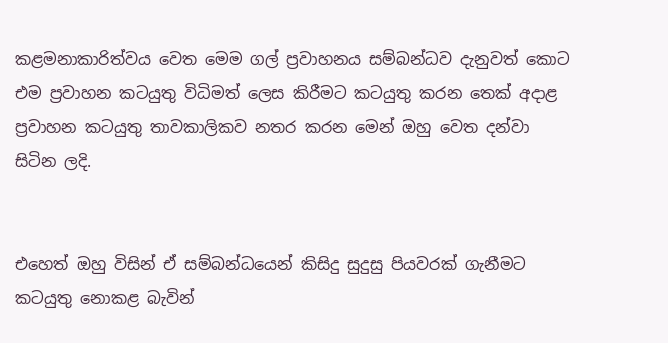කළමනාකාරිත්වය වෙත මෙම ගල් ප්‍රවාහනය සම්බන්ධව දැනුවත් කොට එම ප්‍රවාහන කටයුතු විධිමත් ලෙස කිරීමට කටයුතු කරන තෙක් අදාළ ප්‍රවාහන කටයුතු තාවකාලිකව නතර කරන මෙන් ඔහු වෙත දන්වා සිටින ලදි.


එහෙත් ඔහු විසින් ඒ සම්බන්ධයෙන් කිසිදු සුදුසු පියවරක් ගැනීමට කටයුතු නොකළ බැවින්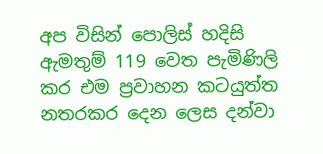අප විසින් පොලිස් හදිසි ඇමතුම් 119 වෙත පැමිණිලි කර එම ප්‍රවාහන කටයුත්ත නතරකර දෙන ලෙස දන්වා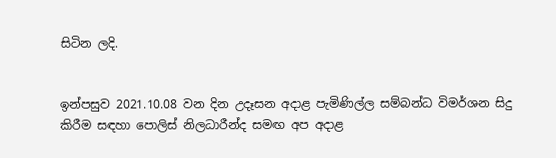සිටින ලදි.


ඉන්පසුව 2021.10.08 වන දින උදෑසන අදාළ පැමිණිල්ල සම්බන්ධ විමර්ශන සිදු කිරීම සඳහා පොලිස් නිලධාරීන්ද සමඟ අප අදාළ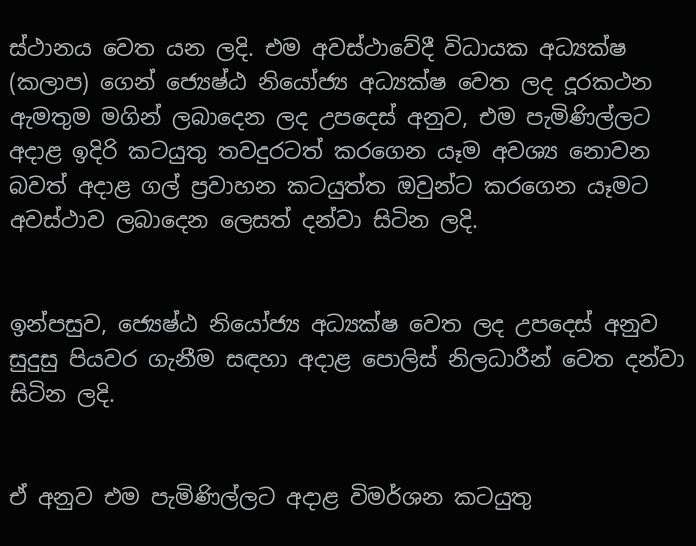ස්ථානය වෙත යන ලදි. එම අවස්ථාවේදී විධායක අධ්‍යක්ෂ (කලාප) ගෙන් ජ්‍යෙෂ්ඨ නියෝජ්‍ය අධ්‍යක්ෂ වෙත ලද දූරකථන ඇමතුම මගින් ලබාදෙන ලද උපදෙස් අනුව, එම පැමිණිල්ලට අදාළ ඉදිරි කටයුතු තවදුරටත් කරගෙන යෑම අවශ්‍ය නොවන බවත් අදාළ ගල් ප්‍රවාහන කටයුත්ත ඔවුන්ට කරගෙන යෑමට අවස්ථාව ලබාදෙන ලෙසත් දන්වා සිටින ලදි.


ඉන්පසුව, ජ්‍යෙෂ්ඨ නියෝජ්‍ය අධ්‍යක්ෂ වෙත ලද උපදෙස් අනුව සුදුසු පියවර ගැනීම සඳහා අදාළ පොලිස් නිලධාරීන් වෙත දන්වා සිටින ලදි.


ඒ අනුව එම පැමිණිල්ලට අදාළ විමර්ශන කටයුතු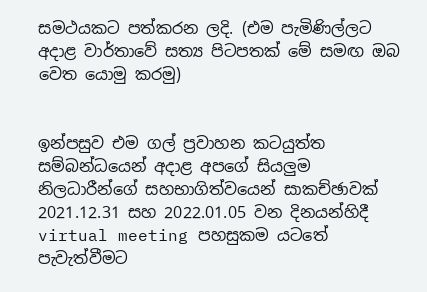සමථයකට පත්කරන ලදි. (එම පැමිණිල්ලට අදාළ වාර්තාවේ සත්‍ය පිටපතක් මේ සමඟ ඔබ වෙත යොමු කරමු)


ඉන්පසුව එම ගල් ප්‍රවාහන කටයුත්ත සම්බන්ධයෙන් අදාළ අපගේ සියලුම නිලධාරීන්ගේ සහභාගිත්වයෙන් සාකච්ඡාවක් 2021.12.31 සහ 2022.01.05 වන දිනයන්හිදී virtual meeting පහසුකම යටතේ පැවැත්වීමට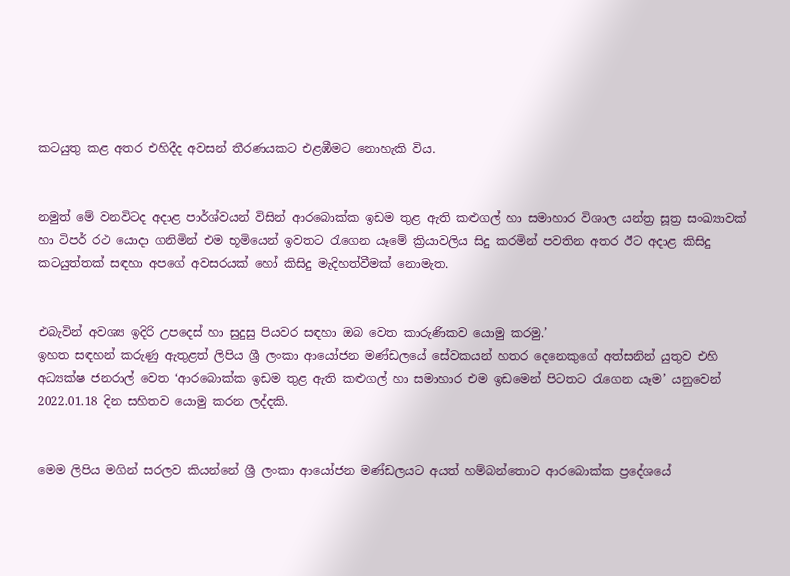කටයුතු කළ අතර එහිදීද අවසන් තීරණයකට එළඹීමට නොහැකි විය.


නමුත් මේ වනවිටද අදාළ පාර්ශ්වයන් විසින් ආරබොක්ක ඉඩම තුළ ඇති කළුගල් හා සමාහාර විශාල යන්ත්‍ර සූත්‍ර සංඛ්‍යාවක් හා ටිපර් රථ යොදා ගනිමින් එම භූමියෙන් ඉවතට රැගෙන යෑමේ ක්‍රියාවලිය සිදු කරමින් පවතින අතර ඊට අදාළ කිසිදු කටයුත්තක් සඳහා අපගේ අවසරයක් හෝ කිසිදු මැදිහත්වීමක් නොමැත.


එබැවින් අවශ්‍ය ඉදිරි උපදෙස් හා සුදුසු පියවර සඳහා ඔබ වෙත කාරුණිකව යොමු කරමු.’
ඉහත සඳහන් කරුණු ඇතුළත් ලිපිය ශ්‍රී ලංකා ආයෝජන මණ්ඩලයේ සේවකයන් හතර දෙනෙකුගේ අත්සනින් යුතුව එහි අධ්‍යක්ෂ ජනරාල් වෙත ‘ආරබොක්ක ඉඩම තුළ ඇති කළුගල් හා සමාහාර එම ඉඩමෙන් පිටතට රැගෙන යෑම’ යනුවෙන් 2022.01.18 දින සහිතව යොමු කරන ලද්දකි.


මෙම ලිපිය මගින් සරලව කියන්නේ ශ්‍රී ලංකා ආයෝජන මණ්ඩලයට අයත් හම්බන්තොට ආරබොක්ක ප්‍රදේශයේ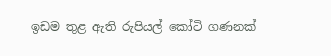ඉඩම තුළ ඇති රුපියල් කෝටි ගණනක්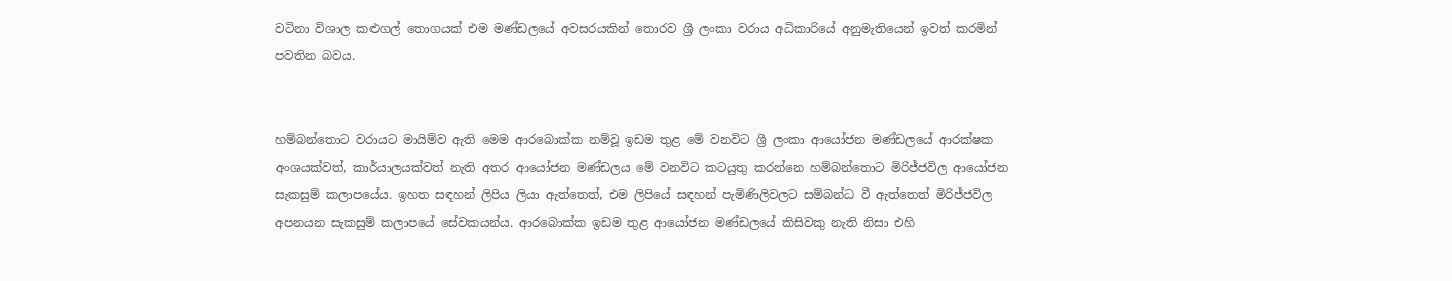වටිනා විශාල කළුගල් තොගයක් එම මණ්ඩලයේ අවසරයකින් තොරව ශ්‍රී ලංකා වරාය අධිකාරියේ අනුමැතියෙන් ඉවත් කරමින් පවතින බවය.


හම්බන්තොට වරායට මායිම්ව ඇති මෙම ආරබොක්ක නම්වූ ඉඩම තුළ මේ වනවිට ශ්‍රී ලංකා ආයෝජන මණ්ඩලයේ ආරක්ෂක අංශයක්වත්, කාර්යාලයක්වත් නැති අතර ආයෝජන මණ්ඩලය මේ වනවිට කටයුතු කරන්නෙ හම්බන්තොට මිරිජ්ජවිල ආයෝජන සැකසුම් කලාපයේය. ඉහත සඳහන් ලිපිය ලියා ඇත්තෙත්, එම ලිපියේ සඳහන් පැමිණිලිවලට සම්බන්ධ වී ඇත්තෙත් මිරිජ්ජවිල අපනයන සැකසුම් කලාපයේ සේවකයන්ය. ආරබොක්ක ඉඩම තුළ ආයෝජන මණ්ඩලයේ කිසිවකු නැති නිසා එහි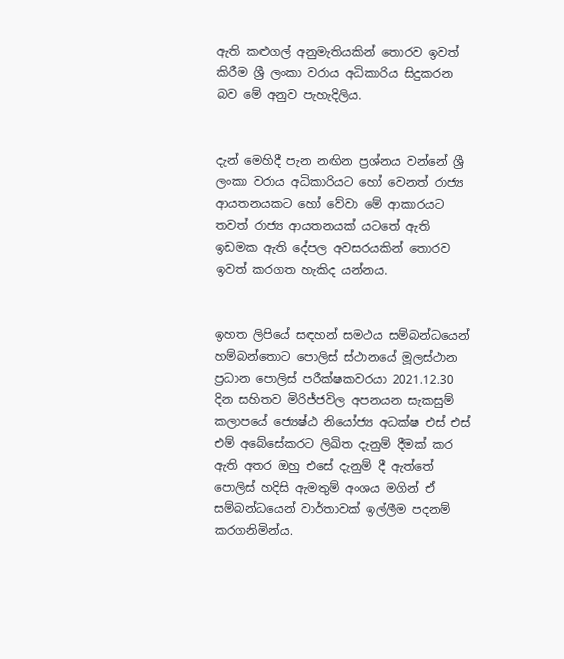ඇති කළුගල් අනුමැතියකින් තොරව ඉවත් කිරීම ශ්‍රී ලංකා වරාය අධිකාරිය සිදුකරන බව මේ අනුව පැහැදිලිය.


දැන් මෙහිදී පැන නඟින ප්‍රශ්නය වන්නේ ශ්‍රී ලංකා වරාය අධිකාරියට හෝ වෙනත් රාජ්‍ය ආයතනයකට හෝ වේවා මේ ආකාරයට තවත් රාජ්‍ය ආයතනයක් යටතේ ඇති ඉඩමක ඇති දේපල අවසරයකින් තොරව ඉවත් කරගත හැකිද යන්නය.


ඉහත ලිපියේ සඳහන් සමථය සම්බන්ධයෙන් හම්බන්තොට පොලිස් ස්ථානයේ මූලස්ථාන ප්‍රධාන පොලිස් පරීක්ෂකවරයා 2021.12.30 දින සහිතව මිරිජ්ජවිල අපනයන සැකසුම් කලාපයේ ජ්‍යෙෂ්ඨ නියෝජ්‍ය අධක්ෂ එස් එස් එම් අබේසේකරට ලිඛිත දැනුම් දීමක් කර ඇති අතර ඔහු එසේ දැනුම් දී ඇත්තේ පොලිස් හදිසි ඇමතුම් අංශය මගින් ඒ සම්බන්ධයෙන් වාර්තාවක් ඉල්ලීම පදනම් කරගනිමින්ය.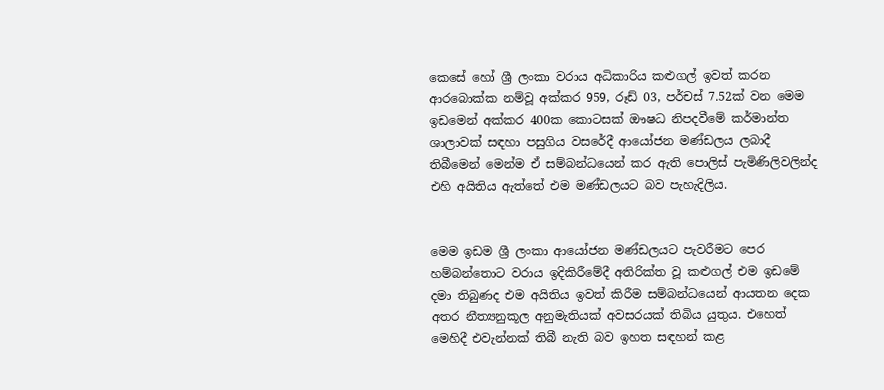කෙසේ හෝ ශ්‍රී ලංකා වරාය අධිකාරිය කළුගල් ඉවත් කරන ආරබොක්ක නම්වූ අක්කර 959, රූඩ් 03, පර්චස් 7.52ක් වන මෙම ඉඩමෙන් අක්කර 400ක කොටසක් ඖෂධ නිපදවීමේ කර්මාන්ත ශාලාවක් සඳහා පසුගිය වසරේදී ආයෝජන මණ්ඩලය ලබාදී තිබීමෙන් මෙන්ම ඒ සම්බන්ධයෙන් කර ඇති පොලිස් පැමිණිලිවලින්ද එහි අයිතිය ඇත්තේ එම මණ්ඩලයට බව පැහැදිලිය.


මෙම ඉඩම ශ්‍රී ලංකා ආයෝජන මණ්ඩලයට පැවරීමට පෙර හම්බන්තොට වරාය ඉදිකිරීමේදී අතිරික්ත වූ කළුගල් එම ඉඩමේ දමා තිබුණද එම අයිතිය ඉවත් කිරීම සම්බන්ධයෙන් ආයතන දෙක අතර නීත්‍යනුකූල අනුමැතියක් අවසරයක් තිබිය යුතුය. එහෙත් මෙහිදී එවැන්නක් තිබී නැති බව ඉහත සඳහන් කළ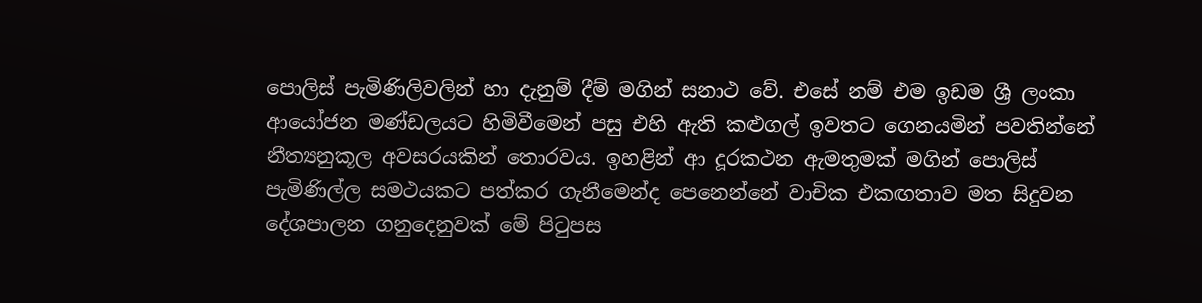පොලිස් පැමිණිලිවලින් හා දැනුම් දීම් මගින් සනාථ වේ. එසේ නම් එම ඉඩම ශ්‍රී ලංකා ආයෝජන මණ්ඩලයට හිමිවීමෙන් පසු එහි ඇති කළුගල් ඉවතට ගෙනයමින් පවතින්නේ නීත්‍යනුකූල අවසරයකින් තොරවය. ඉහළින් ආ දූරකථන ඇමතුමක් මගින් පොලිස් පැමිණිල්ල සමථයකට පත්කර ගැනීමෙන්ද පෙනෙන්නේ වාචික එකඟතාව මත සිදුවන දේශපාලන ගනුදෙනුවක් මේ පිටුපස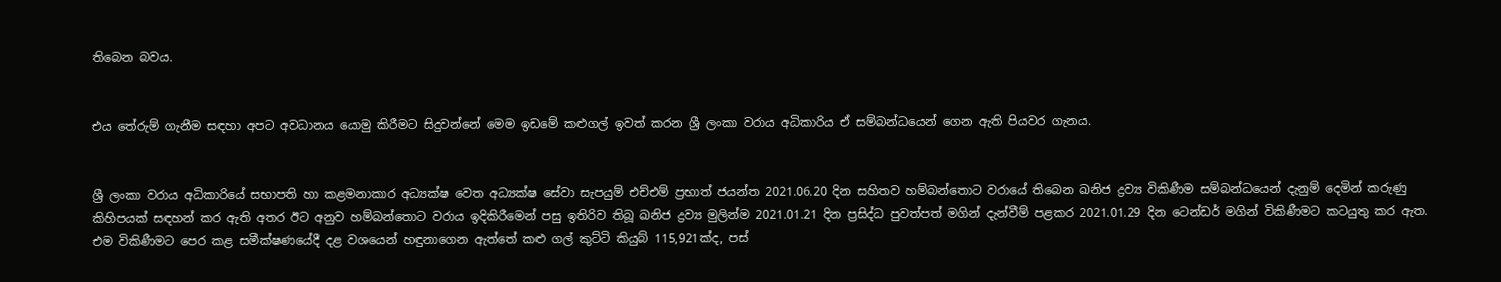තිබෙන බවය.


එය තේරුම් ගැනීම සඳහා අපට අවධානය යොමු කිරීමට සිදුවන්නේ මෙම ඉඩමේ කළුගල් ඉවත් කරන ශ්‍රී ලංකා වරාය අධිකාරිය ඒ සම්බන්ධයෙන් ගෙන ඇති පියවර ගැනය.


ශ්‍රී ලංකා වරාය අධිකාරියේ සභාපති හා කළමනාකාර අධ්‍යක්ෂ වෙත අධ්‍යක්ෂ සේවා සැපයුම් එච්එම් ප්‍රභාත් ජයන්ත 2021.06.20 දින සහිතව හම්බන්තොට වරායේ තිබෙන ඛනිජ ද්‍රව්‍ය විකිණීම සම්බන්ධයෙන් දැනුම් දෙමින් කරුණු කිහිපයක් සඳහන් කර ඇති අතර ඊට අනුව හම්බන්තොට වරාය ඉදිකිරීමෙන් පසු ඉතිරිව තිබූ ඛනිජ ද්‍රව්‍ය මුලින්ම 2021.01.21 දින ප්‍රසිද්ධ පුවත්පත් මගින් දැන්වීම් පළකර 2021.01.29 දින ටෙන්ඩර් මගින් විකිණීමට කටයුතු කර ඇත. එම විකිණීමට පෙර කළ සමීක්ෂණයේදී දළ වශයෙන් හඳුනාගෙන ඇත්තේ කළු ගල් කුට්ටි කියුබ් 115,921ක්ද, පස්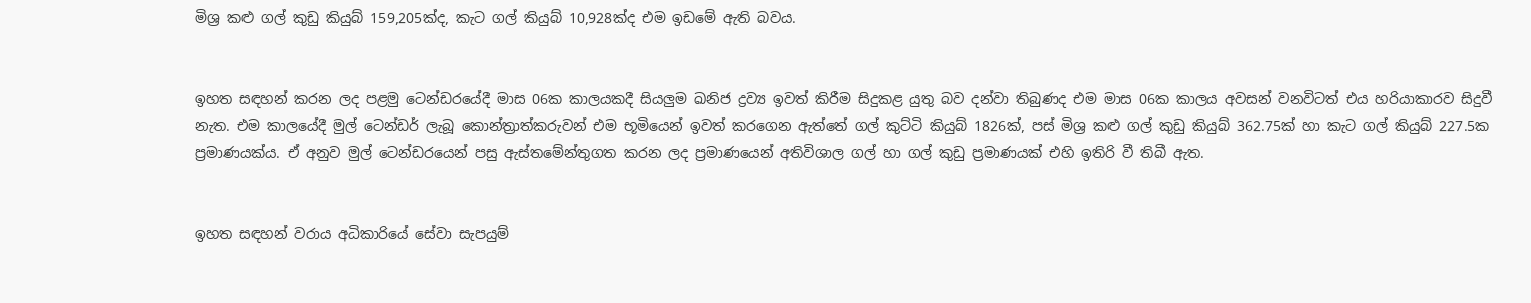මිශ්‍ර කළු ගල් කුඩු කියුබ් 159,205ක්ද, කැට ගල් කියුබ් 10,928ක්ද එම ඉඩමේ ඇති බවය.


ඉහත සඳහන් කරන ලද පළමු ටෙන්ඩරයේදී මාස 06ක කාලයකදී සියලුම ඛනිජ ද්‍රව්‍ය ඉවත් කිරීම සිදුකළ යුතු බව දන්වා තිබුණද එම මාස 06ක කාලය අවසන් වනවිටත් එය හරියාකාරව සිදුවී නැත. එම කාලයේදී මුල් ටෙන්ඩර් ලැබූ කොන්ත්‍රාත්කරුවන් එම භූමියෙන් ඉවත් කරගෙන ඇත්තේ ගල් කුට්ටි කියුබ් 1826ක්, පස් මිශ්‍ර කළු ගල් කුඩු කියුබ් 362.75ක් හා කැට ගල් කියුබ් 227.5ක ප්‍රමාණයක්ය. ඒ අනුව මුල් ටෙන්ඩරයෙන් පසු ඇස්තමේන්තුගත කරන ලද ප්‍රමාණයෙන් අතිවිශාල ගල් හා ගල් කුඩු ප්‍රමාණයක් එහි ඉතිරි වී තිබී ඇත.


ඉහත සඳහන් වරාය අධිකාරියේ සේවා සැපයුම්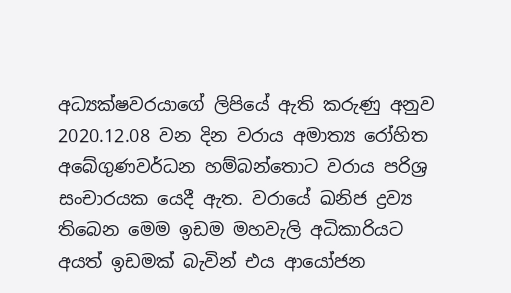අධ්‍යක්ෂවරයාගේ ලිපියේ ඇති කරුණු අනුව 2020.12.08 වන දින වරාය අමාත්‍ය රෝහිත අබේගුණවර්ධන හම්බන්තොට වරාය පරිශ්‍ර සංචාරයක යෙදී ඇත. වරායේ ඛනිජ ද්‍රව්‍ය තිබෙන මෙම ඉඩම මහවැලි අධිකාරියට අයත් ඉඩමක් බැවින් එය ආයෝජන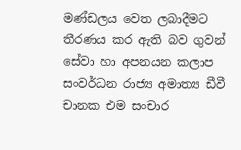මණ්ඩලය වෙත ලබාදීමට තීරණය කර ඇති බව ගුවන් සේවා හා අපනයන කලාප සංවර්ධන රාජ්‍ය අමාත්‍ය ඩීවී චානක එම සංචාර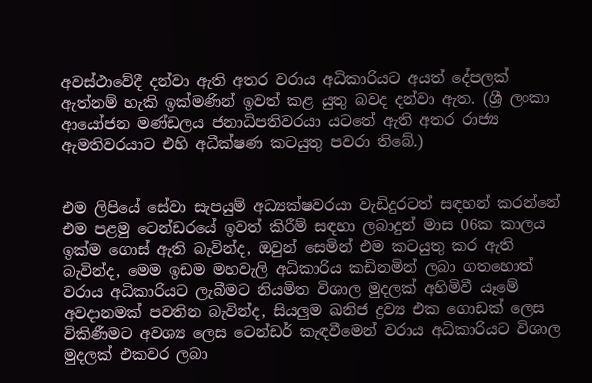අවස්ථාවේදී දන්වා ඇති අතර වරාය අධිකාරියට අයත් දේපලක් ඇත්නම් හැකි ඉක්මණින් ඉවත් කළ යුතු බවද දන්වා ඇත. (ශ්‍රී ලංකා ආයෝජන මණ්ඩලය ජනාධිපතිවරයා යටතේ ඇති අතර රාජ්‍ය ඇමතිවරයාට එහි අධීක්ෂණ කටයුතු පවරා තිබේ.)


එම ලිපියේ සේවා සැපයුම් අධ්‍යක්ෂවරයා වැඩිදුරටත් සඳහන් කරන්නේ එම පළමු ටෙන්ඩරයේ ඉවත් කිරීම් සඳහා ලබාදුන් මාස 06ක කාලය ඉක්ම ගොස් ඇති බැවින්ද, ඔවුන් සෙමින් එම කටයුතු කර ඇති බැවින්ද, මෙම ඉඩම මහවැලි අධිකාරිය කඩිනමින් ලබා ගතහොත් වරාය අධිකාරියට ලැබීමට නියමිත විශාල මුදලක් අහිමිවී යෑමේ අවදානමක් පවතින බැවින්ද, සියලුම ඛනිජ ද්‍රව්‍ය එක ගොඩක් ලෙස විකිණීමට අවශ්‍ය ලෙස ටෙන්ඩර් කැඳවීමෙන් වරාය අධිකාරියට විශාල මුදලක් එකවර ලබා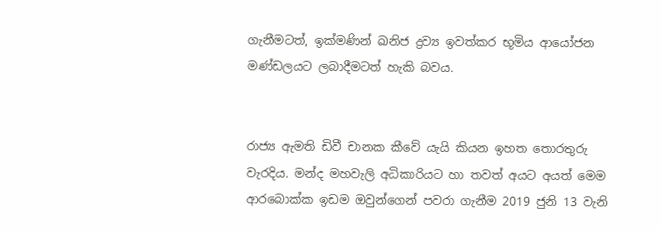ගැනීමටත්, ඉක්මණින් ඛනිජ ද්‍රව්‍ය ඉවත්කර භූමිය ආයෝජන මණ්ඩලයට ලබාදීමටත් හැකි බවය.


රාජ්‍ය ඇමති ඩිවී චානක කීවේ යැයි කියන ඉහත තොරතුරු වැරදිය. මන්ද මහවැලි අධිකාරියට හා තවත් අයට අයත් මෙම ආරබොක්ක ඉඩම ඔවුන්ගෙන් පවරා ගැනීම 2019 ජුනි 13 වැනි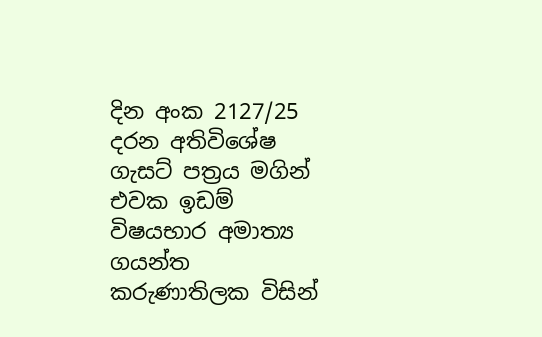දින අංක 2127/25 දරන අතිවිශේෂ ගැසට් පත්‍රය මගින් එවක ඉඩම් විෂයභාර අමාත්‍ය ගයන්ත කරුණාතිලක විසින්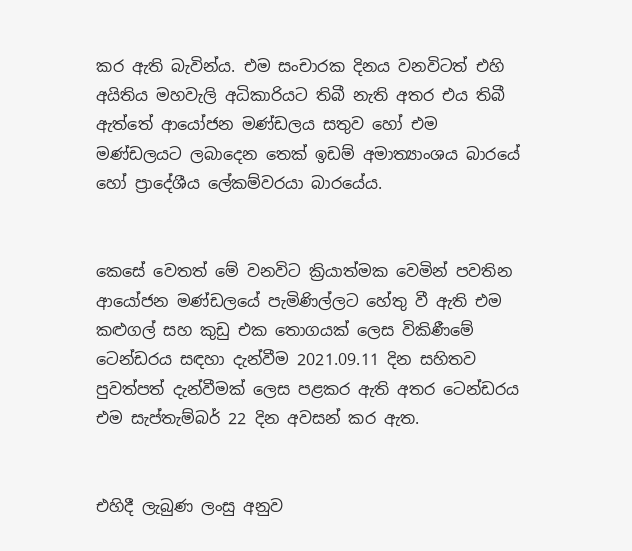කර ඇති බැවින්ය. එම සංචාරක දිනය වනවිටත් එහි අයිතිය මහවැලි අධිකාරියට තිබී නැති අතර එය තිබී ඇත්තේ ආයෝජන මණ්ඩලය සතුව හෝ එම මණ්ඩලයට ලබාදෙන තෙක් ඉඩම් අමාත්‍යාංශය බාරයේ හෝ ප්‍රාදේශීය ලේකම්වරයා බාරයේය.


කෙසේ වෙතත් මේ වනවිට ක්‍රියාත්මක වෙමින් පවතින ආයෝජන මණ්ඩලයේ පැමිණිල්ලට හේතු වී ඇති එම කළුගල් සහ කුඩු එක තොගයක් ලෙස විකිණීමේ ටෙන්ඩරය සඳහා දැන්වීම 2021.09.11 දින සහිතව පුවත්පත් දැන්වීමක් ලෙස පළකර ඇති අතර ටෙන්ඩරය එම සැප්තැම්බර් 22 දින අවසන් කර ඇත.


එහිදී ලැබුණ ලංසු අනුව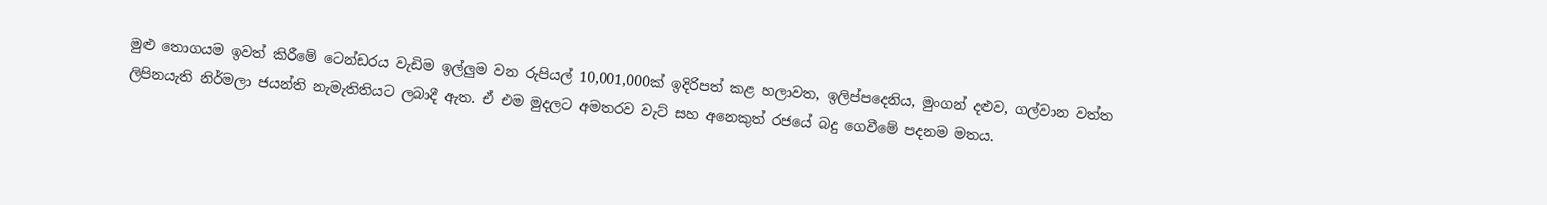මුළු තොගයම ඉවත් කිරීමේ ටෙන්ඩරය වැඩිම ඉල්ලුම වන රුපියල් 10,001,000ක් ඉදිරිපත් කළ හලාවත, ඉලිප්පදෙනිය, මුංගන් දළුව, ගල්වාන වත්ත ලිපිනයැති නිර්මලා ජයන්ති නැමැතිතියට ලබාදී ඇත. ඒ එම මුදලට අමතරව වැට් සහ අනෙකුත් රජයේ බදු ගෙවීමේ පදනම මතය.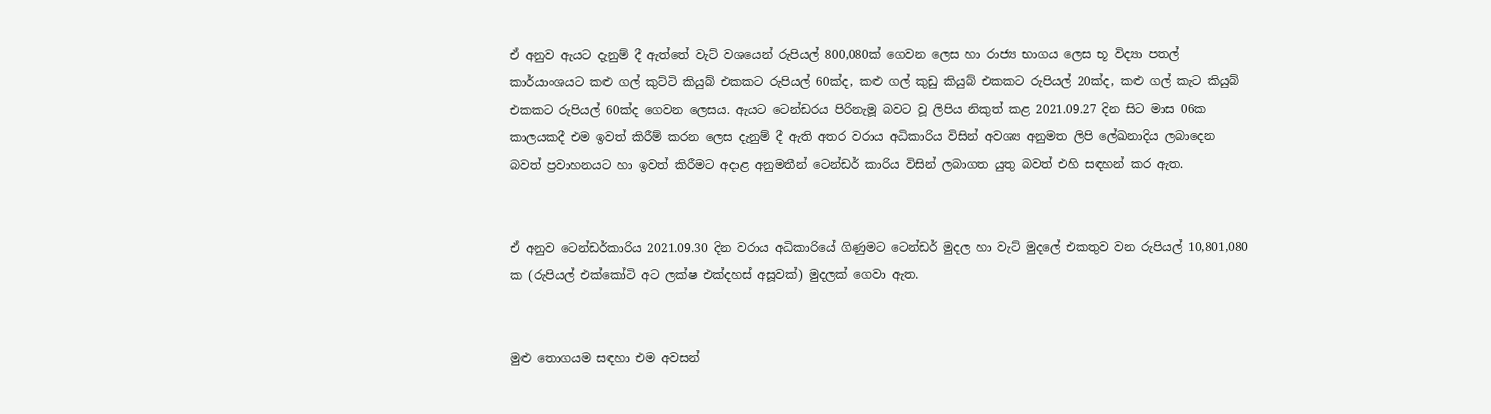ඒ අනුව ඇයට දැනුම් දී ඇත්තේ වැට් වශයෙන් රුපියල් 800,080ක් ගෙවන ලෙස හා රාජ්‍ය භාගය ලෙස භූ විද්‍යා පතල් කාර්යාංශයට කළු ගල් කුට්ටි කියුබ් එකකට රුපියල් 60ක්ද, කළු ගල් කුඩු කියුබ් එකකට රුපියල් 20ක්ද, කළු ගල් කැට කියුබ් එකකට රුපියල් 60ක්ද ගෙවන ලෙසය. ඇයට ටෙන්ඩරය පිරිනැමූ බවට වූ ලිපිය නිකුත් කළ 2021.09.27 දින සිට මාස 06ක කාලයකදී එම ඉවත් කිරීම් කරන ලෙස දැනුම් දී ඇති අතර වරාය අධිකාරිය විසින් අවශ්‍ය අනුමත ලිපි ලේඛනාදිය ලබාදෙන බවත් ප්‍රවාහනයට හා ඉවත් කිරීමට අදාළ අනුමතීන් ටෙන්ඩර් කාරිය විසින් ලබාගත යුතු බවත් එහි සඳහන් කර ඇත.


ඒ අනුව ටෙන්ඩර්කාරිය 2021.09.30 දින වරාය අධිකාරියේ ගිණුමට ටෙන්ඩර් මුදල හා වැට් මුදලේ එකතුව වන රුපියල් 10,801,080 ක (රුපියල් එක්කෝටි අට ලක්ෂ එක්දහස් අසූවක්) මුදලක් ගෙවා ඇත.


මුළු තොගයම සඳහා එම අවසන්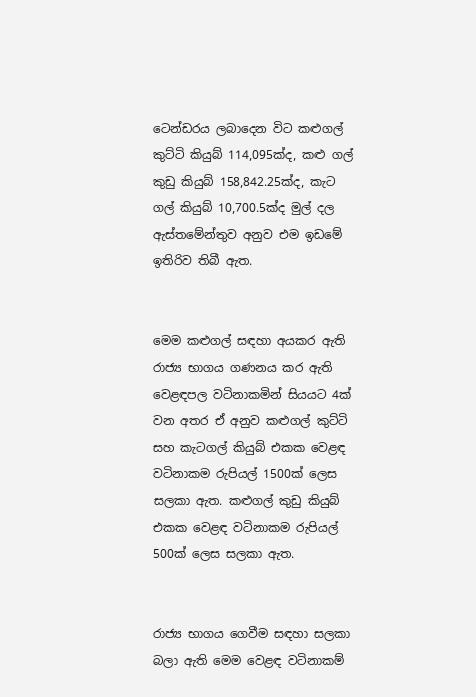ටෙන්ඩරය ලබාදෙන විට කළුගල් කුට්ටි කියුබ් 114,095ක්ද, කළු ගල් කුඩු කියුබ් 158,842.25ක්ද, කැට ගල් කියුබ් 10,700.5ක්ද මුල් දල ඇස්තමේන්තුව අනුව එම ඉඩමේ ඉතිරිව තිබී ඇත.


මෙම කළුගල් සඳහා අයකර ඇති රාජ්‍ය භාගය ගණනය කර ඇති වෙළඳපල වටිනාකමින් සියයට 4ක් වන අතර ඒ අනුව කළුගල් කුට්ටි සහ කැටගල් කියුබ් එකක වෙළඳ වටිනාකම රුපියල් 1500ක් ලෙස සලකා ඇත. කළුගල් කුඩු කියුබ් එකක වෙළඳ වටිනාකම රුපියල් 500ක් ලෙස සලකා ඇත.


රාජ්‍ය භාගය ගෙවීම සඳහා සලකා බලා ඇති මෙම වෙළඳ වටිනාකම්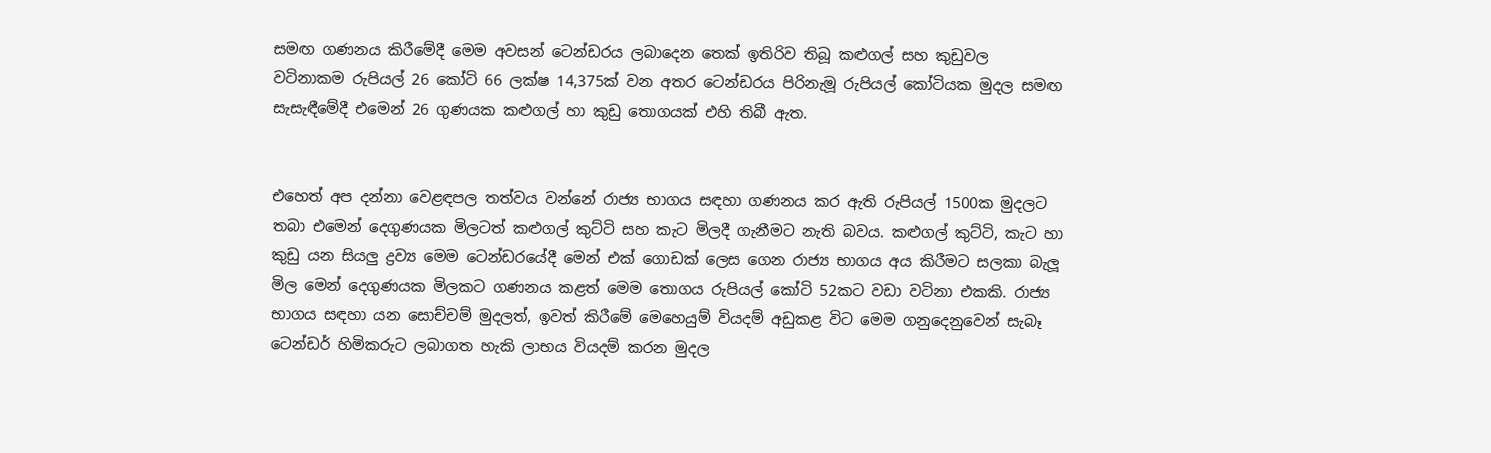සමඟ ගණනය කිරීමේදී මෙම අවසන් ටෙන්ඩරය ලබාදෙන තෙක් ඉතිරිව තිබූ කළුගල් සහ කුඩුවල වටිනාකම රුපියල් 26 කෝටි 66 ලක්ෂ 14,375ක් වන අතර ටෙන්ඩරය පිරිනැමූ රුපියල් කෝටියක මුදල සමඟ සැසැඳීමේදී එමෙන් 26 ගුණයක කළුගල් හා කුඩු තොගයක් එහි තිබී ඇත.


එහෙත් අප දන්නා වෙළඳපල තත්වය වන්නේ රාජ්‍ය භාගය සඳහා ගණනය කර ඇති රුපියල් 1500ක මුදලට තබා එමෙන් දෙගුණයක මිලටත් කළුගල් කුට්ටි සහ කැට මිලදී ගැනීමට නැති බවය. කළුගල් කුට්ටි, කැට හා කුඩු යන සියලු ද්‍රව්‍ය මෙම ටෙන්ඩරයේදී මෙන් එක් ගොඩක් ලෙස ගෙන රාජ්‍ය භාගය අය කිරීමට සලකා බැලූ මිල මෙන් දෙගුණයක මිලකට ගණනය කළත් මෙම තොගය රුපියල් කෝටි 52කට වඩා වටිනා එකකි. රාජ්‍ය භාගය සඳහා යන සොච්චම් මුදලත්, ඉවත් කිරීමේ මෙහෙයුම් වියදම් අඩුකළ විට මෙම ගනුදෙනුවෙන් සැබෑ ටෙන්ඩර් හිමිකරුට ලබාගත හැකි ලාභය වියදම් කරන මුදල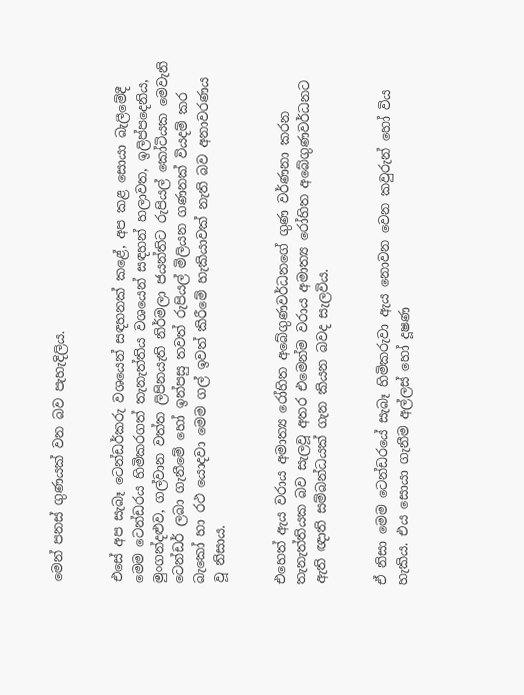මෙන් පනස් ගුණයක් වන බව පැහැදිලිය.


එසේ අප සැබෑ ටෙන්ඩර්කරු වශයෙන් සඳහනක් කළේ, අප කළ සොයා බැලීමේදී මෙම ටෙන්ඩරය හිමිකරගත් තැනැත්තිය වශයෙන් සඳහන් හලාවත, ඉලිප්පදෙනිය, මුංගන්දළුව, ගල්වාන වත්ත ලිපිනයැති නිර්මලා ජයන්තිට රුපියල් කෝටියක මෙවැනි ටෙන්ඩර් ලබා ගැනීමේ හෝ ඉන්පසු තවත් රුපියල් මිලියන ගණනක් වියදම් කර බැකෝ හා රථ යොදවා මෙම ගල් ඉවත් කිරීමේ හැකියාවක් නැති බව අනාවරණය වූ නිසාය.


එහෙත් ඇය වරාය අමාත්‍ය රෝහිත අබේගුණවර්ධනගේ ගුණ වර්ණනා කරන තැනැත්තියක බව සැලවූ අතර එමෙන්ම වරාය අමාත්‍ය රෝහිත අබේගුණවර්ධනට ඇති ඥාති සම්බන්ධයක් ගැන කියන බවද සැලවිය.


ඒ නිසා මෙම ටෙන්ඩරයේ සැබෑ හිමිකරුවා ඇය නොවන වෙන කවුරුන් හෝ විය හැකිය. එය සොයා ගැනීම අල්ලස් හෝ දූෂණ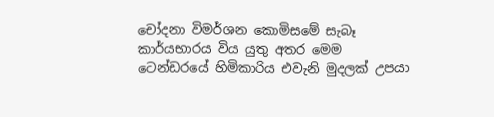චෝදනා විමර්ශන කොමිසමේ සැබෑ කාර්යභාරය විය යුතු අතර මෙම ටෙන්ඩරයේ හිමිකාරිය එවැනි මුදලක් උපයා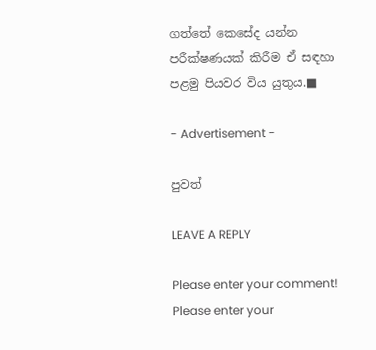ගත්තේ කෙසේද යන්න පරීක්ෂණයක් කිරීම ඒ සඳහා පළමු පියවර විය යුතුය.■

- Advertisement -

පුවත්

LEAVE A REPLY

Please enter your comment!
Please enter your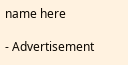name here

- Advertisement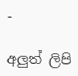-

අලුත් ලිපි